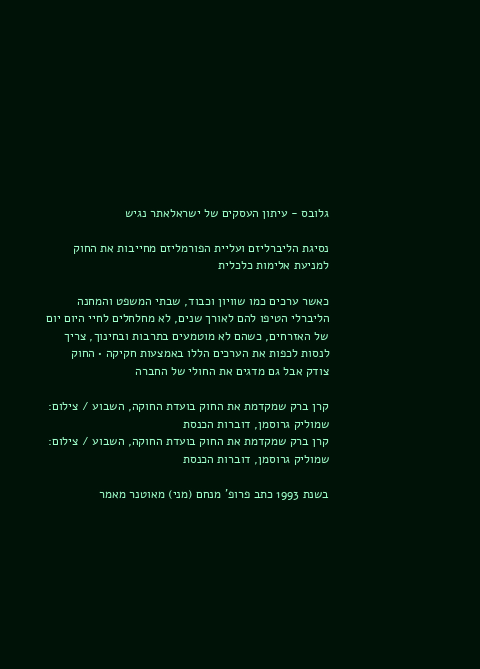גלובס - עיתון העסקים של ישראלאתר נגיש

נסיגת הליברליזם ועליית הפורמליזם מחייבות את החוק למניעת אלימות כלכלית

כאשר ערכים כמו שוויון וכבוד, שבתי המשפט והמחנה הליברלי הטיפו להם לאורך שנים, לא מחלחלים לחיי היום יום של האזרחים, כשהם לא מוטמעים בתרבות ובחינוך, צריך לנסות לכפות את הערכים הללו באמצעות חקיקה • החוק צודק אבל גם מדגים את החולי של החברה

קרן ברק שמקדמת את החוק בועדת החוקה, השבוע / צילום: שמוליק גרוסמן, דוברות הכנסת
קרן ברק שמקדמת את החוק בועדת החוקה, השבוע / צילום: שמוליק גרוסמן, דוברות הכנסת

בשנת 1993 כתב פרופ' מנחם (מני) מאוטנר מאמר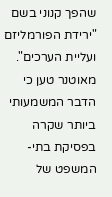שהפך קנוני בשם "ירידת הפורמליזם ועליית הערכים". מאוטנר טען כי הדבר המשמעותי ביותר שקרה בפסיקת בתי-המשפט של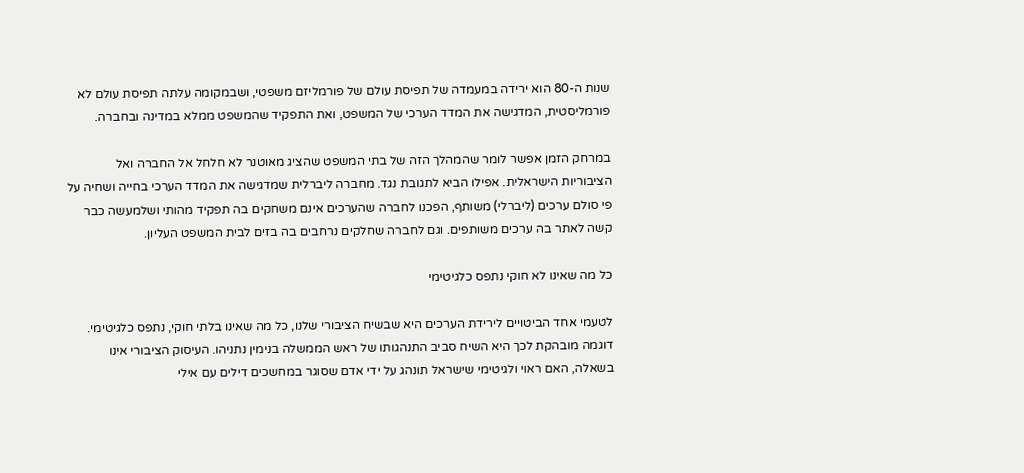שנות ה-80 הוא ירידה במעמדה של תפיסת עולם של פורמליזם משפטי, ושבמקומה עלתה תפיסת עולם לא פורמליסטית, המדגישה את המדד הערכי של המשפט, ואת התפקיד שהמשפט ממלא במדינה ובחברה.

במרחק הזמן אפשר לומר שהמהלך הזה של בתי המשפט שהציג מאוטנר לא חלחל אל החברה ואל הציבוריות הישראלית. אפילו הביא לתגובת נגד. מחברה ליברלית שמדגישה את המדד הערכי בחייה ושחיה על פי סולם ערכים (ליברלי) משותף, הפכנו לחברה שהערכים אינם משחקים בה תפקיד מהותי ושלמעשה כבר קשה לאתר בה ערכים משותפים. וגם לחברה שחלקים נרחבים בה בזים לבית המשפט העליון.

כל מה שאינו לא חוקי נתפס כלגיטימי

לטעמי אחד הביטויים לירידת הערכים היא שבשיח הציבורי שלנו, כל מה שאינו בלתי חוקי, נתפס כלגיטימי. דוגמה מובהקת לכך היא השיח סביב התנהגותו של ראש הממשלה בנימין נתניהו. העיסוק הציבורי אינו בשאלה, האם ראוי ולגיטימי שישראל תונהג על ידי אדם שסוגר במחשכים דילים עם אילי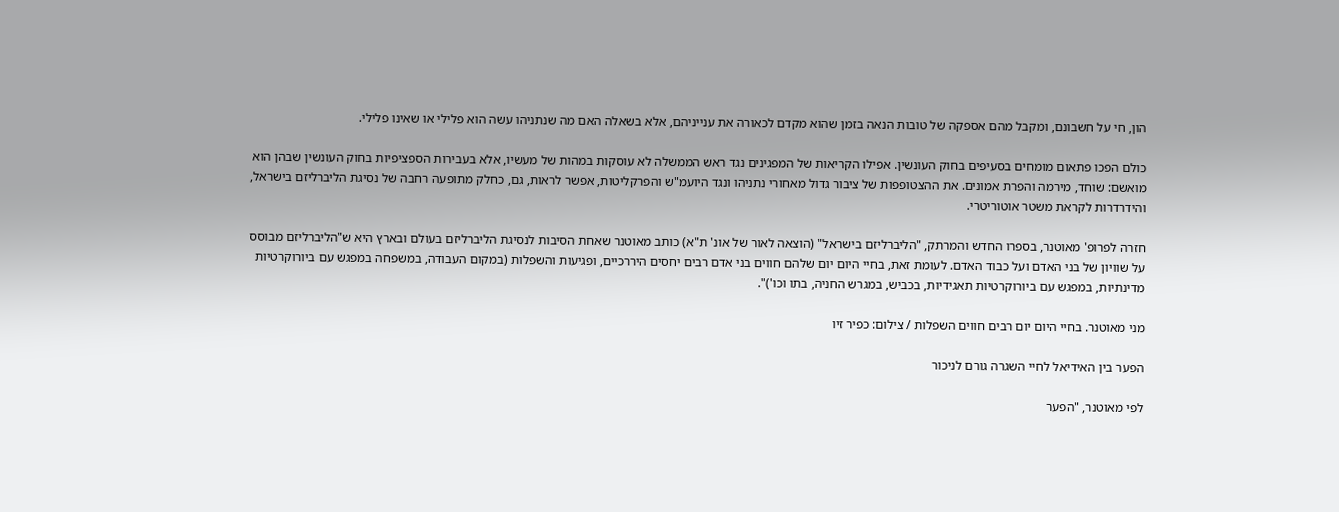הון, חי על חשבונם, ומקבל מהם אספקה של טובות הנאה בזמן שהוא מקדם לכאורה את ענייניהם, אלא בשאלה האם מה שנתניהו עשה הוא פלילי או שאינו פלילי.

כולם הפכו פתאום מומחים בסעיפים בחוק העונשין. אפילו הקריאות של המפגינים נגד ראש הממשלה לא עוסקות במהות של מעשיו, אלא בעבירות הספציפיות בחוק העונשין שבהן הוא מואשם: שוחד, מירמה והפרת אמונים. את ההצטופפות של ציבור גדול מאחורי נתניהו ונגד היועמ"ש והפרקליטות, אפשר לראות, גם, כחלק מתופעה רחבה של נסיגת הליברליזם בישראל, והידרדרות לקראת משטר אוטוריטרי.

חזרה לפרופ' מאוטנר, בספרו החדש והמרתק, "הליברליזם בישראל" (הוצאה לאור של אונ' ת"א) כותב מאוטנר שאחת הסיבות לנסיגת הליברליזם בעולם ובארץ היא ש"הליברליזם מבוסס על שוויון של בני האדם ועל כבוד האדם. לעומת זאת, בחיי היום יום שלהם חווים בני אדם רבים יחסים היררכיים, ופגיעות והשפלות (במקום העבודה, במשפחה במפגש עם ביורוקרטיות מדינתיות, במפגש עם ביורוקרטיות תאגידיות, בכביש, במגרש החניה, בתו וכו')".

מני מאוטנר. בחיי היום יום רבים חווים השפלות / צילום: כפיר זיו

הפער בין האידיאל לחיי השגרה גורם לניכור

לפי מאוטנר, "הפער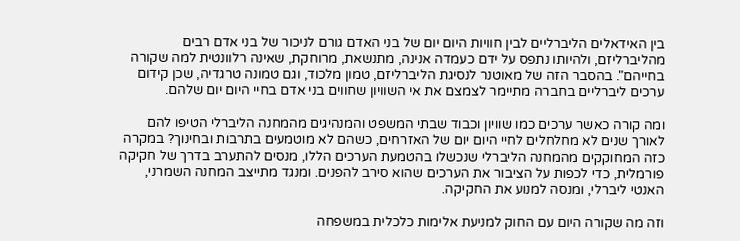בין האידאלים הליברליים לבין חוויות היום יום של בני האדם גורם לניכור של בני אדם רבים מהליברליזם, ולהיותו נתפס על ידם כעמדה אנינה, מתנשאת, מרוחקת, שאינה רלוונטית למה שקורה בחייהם". בהסבר הזה של מאוטנר לנסיגת הליברליזם, טמון מלכוד, וגם טמונה טרגדיה, שכן קידום ערכים ליברליים בחברה מתיימר לצמצם את אי השוויון שחווים בני אדם בחיי היום יום שלהם.

ומה קורה כאשר ערכים כמו שוויון וכבוד שבתי המשפט והמנהיגים מהמחנה הליברלי הטיפו להם לאורך שנים לא מחלחלים לחיי היום יום של האזרחים, כשהם לא מוטמעים בתרבות ובחינוך? במקרה כזה המחוקקים מהמחנה הליברלי שנכשלו בהטמעת הערכים הללו, מנסים להתערב בדרך של חקיקה פורמלית, כדי לכפות על הציבור את הערכים שהוא סירב להפנים. ומנגד מתייצב המחנה השמרני, האנטי ליברלי, ומנסה למנוע את החקיקה.

וזה מה שקורה היום עם החוק למניעת אלימות כלכלית במשפחה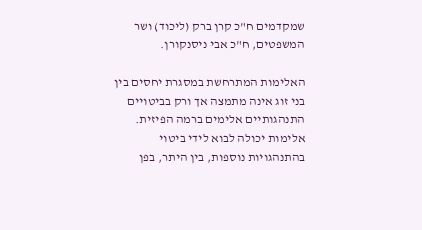שמקדמים ח"כ קרן ברק (ליכוד) ושר המשפטים, ח"כ אבי ניסנקורן.

האלימות המתרחשת במסגרת יחסים בין בני זוג אינה מתמצה אך ורק בביטויים התנהגותיים אלימים ברמה הפיזית. אלימות יכולה לבוא לידי ביטוי בהתנהגויות נוספות, בין היתר, בפן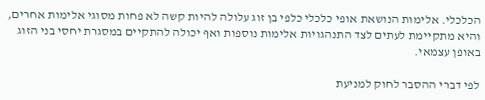הכלכלי. אלימות הנושאת אופי כלכלי כלפי בן זוג עלולה להיות קשה לא פחות מסוגי אלימות אחרים, והיא מתקיימת לעתים לצד התנהגויות אלימות נוספות ואף יכולה להתקיים במסגרת יחסי בני הזוג באופן עצמאי.

לפי דברי ההסבר לחוק למניעת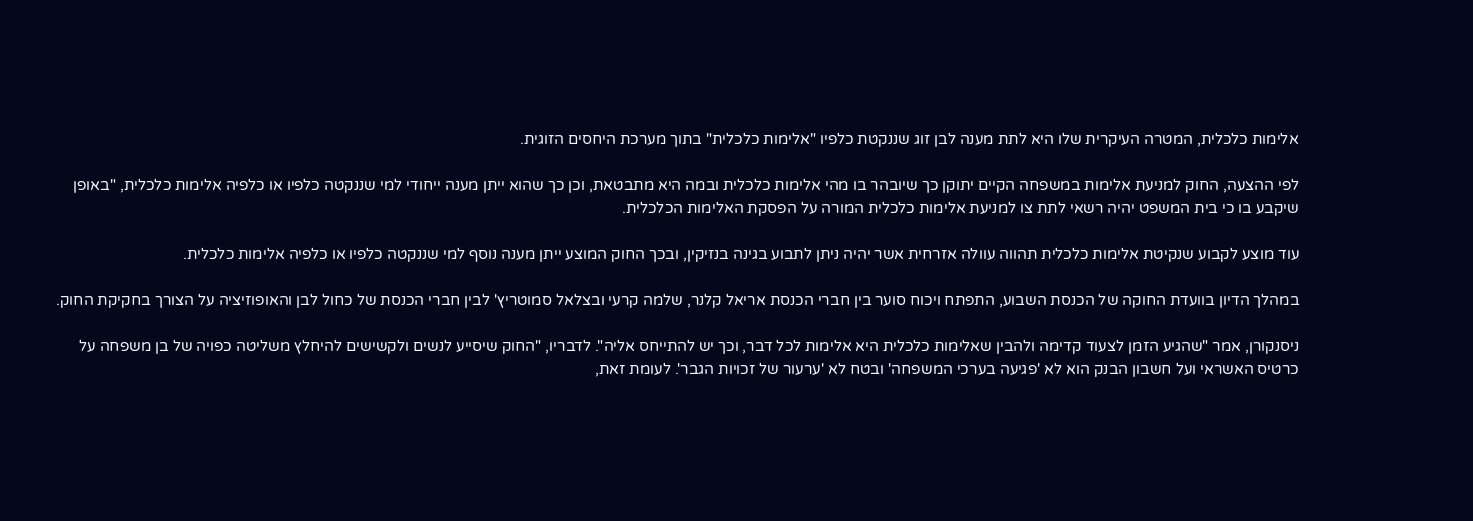אלימות כלכלית, המטרה העיקרית שלו היא לתת מענה לבן זוג שננקטת כלפיו "אלימות כלכלית" בתוך מערכת היחסים הזוגית.

לפי ההצעה, החוק למניעת אלימות במשפחה הקיים יתוקן כך שיובהר בו מהי אלימות כלכלית ובמה היא מתבטאת, וכן כך שהוא ייתן מענה ייחודי למי שננקטה כלפיו או כלפיה אלימות כלכלית, "באופן שיקבע בו כי בית המשפט יהיה רשאי לתת צו למניעת אלימות כלכלית המורה על הפסקת האלימות הכלכלית.

עוד מוצע לקבוע שנקיטת אלימות כלכלית תהווה עוולה אזרחית אשר יהיה ניתן לתבוע בגינה בנזיקין, ובכך החוק המוצע ייתן מענה נוסף למי שננקטה כלפיו או כלפיה אלימות כלכלית.

במהלך הדיון בוועדת החוקה של הכנסת השבוע, התפתח ויכוח סוער בין חברי הכנסת אריאל קלנר, שלמה קרעי ובצלאל סמוטריץ' לבין חברי הכנסת של כחול לבן והאופוזיציה על הצורך בחקיקת החוק.

ניסנקורן, אמר "שהגיע הזמן לצעוד קדימה ולהבין שאלימות כלכלית היא אלימות לכל דבר, וכך יש להתייחס אליה". לדבריו, "החוק שיסייע לנשים ולקשישים להיחלץ משליטה כפויה של בן משפחה על כרטיס האשראי ועל חשבון הבנק הוא לא 'פגיעה בערכי המשפחה' ובטח לא 'ערעור של זכויות הגבר'. לעומת זאת,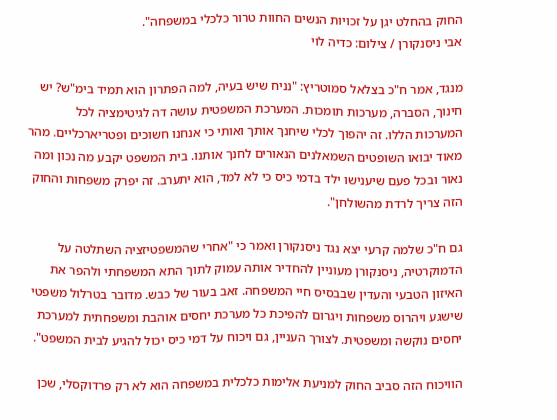החוק בהחלט יגן על זכויות הנשים החוות טרור כלכלי במשפחה".
אבי ניסנקורן / צילום: כדיה לוי

מנגד, אמר ח"כ בצלאל סמוטריץ: "נניח שיש בעיה, למה הפתרון הוא תמיד בימ"ש? יש חינוך, הסברה, מערכות תומכות. המערכת המשפטית עושה דה לגיטימציה לכל המערכות הללו. זה יהפוך לכלי שיחנך אותך ואותי כי אנחנו חשוכים ופטריארכליים. מהר מאוד יבואו השופטים השמאלנים הנאורים לחנך אותנו. בית המשפט יקבע מה נכון ומה נאור ובכל פעם שיענישו ילד בדמי כיס כי לא למד, הוא יתערב. זה יפרק משפחות והחוק הזה צריך לרדת מהשולחן".

גם ח"כ שלמה קרעי יצא נגד ניסנקורן ואמר כי "אחרי שהמשפטיזציה השתלטה על הדמוקרטיה, ניסנקורן מעוניין להחדיר אותה עמוק לתוך התא המשפחתי ולהפר את האיזון הטבעי והעדין שבבסיס חיי המשפחה. זאב בעור של כבש. מדובר בטרלול משפטי שישגע ויהרוס משפחות ויגרום להפיכת כל מערכת יחסים אוהבת ומשפחתית למערכת יחסים נוקשה ומשפטית. לצורך העניין, גם ויכוח על דמי כיס יכול להגיע לבית המשפט".

הוויכוח הזה סביב החוק למניעת אלימות כלכלית במשפחה הוא לא רק פרדוקסלי, שכן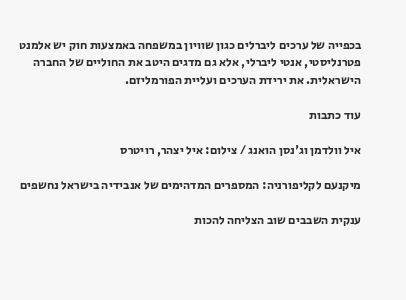בכפייה של ערכים ליברלים כגון שוויון במשפחה באמצעות חוק יש אלמנט פטרנליסטי, אנטי ליברלי, אלא גם מדגים היטב את החוליים של החברה הישראלית. את ירידת הערכים ועליית הפורמליזם.

עוד כתבות

איל וולדמן וג'נסן הואנג / צילום: איל יצהר, רויטרס

מיקנעם לקליפורניה: המספרים המדהימים של אנבידיה בישראל נחשפים

ענקית השבבים שוב הצליחה להכות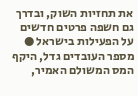את תחזיות השוק, ובדרך גם חשפה פרטים חדשים על הפעילות בישראל ● מספר העובדים גדל, היקף המס המשולם האמיר,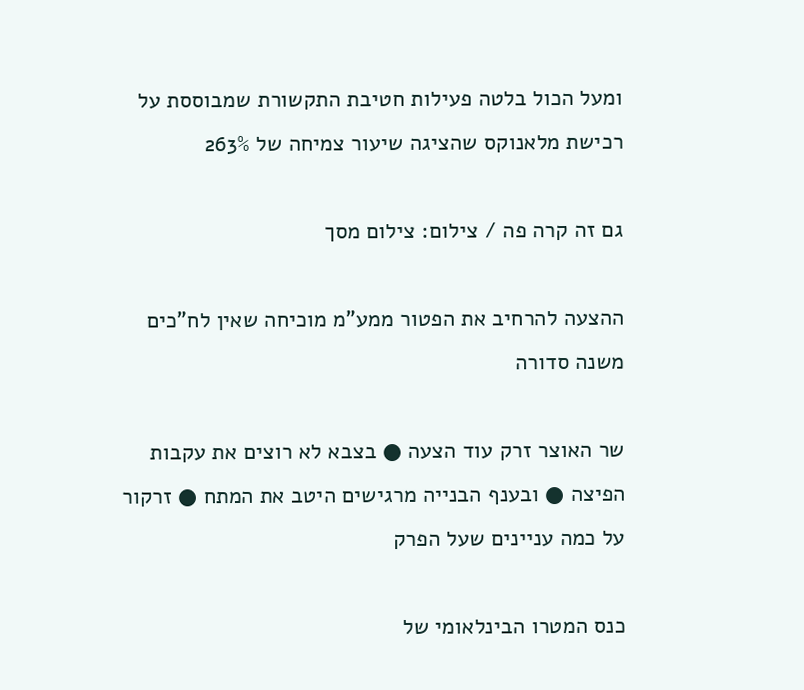ומעל הכול בלטה פעילות חטיבת התקשורת שמבוססת על רכישת מלאנוקס שהציגה שיעור צמיחה של 263%

גם זה קרה פה / צילום: צילום מסך

ההצעה להרחיב את הפטור ממע"מ מוכיחה שאין לח"כים משנה סדורה

שר האוצר זרק עוד הצעה ● בצבא לא רוצים את עקבות הפיצה ● ובענף הבנייה מרגישים היטב את המתח ● זרקור על כמה עניינים שעל הפרק

כנס המטרו הבינלאומי של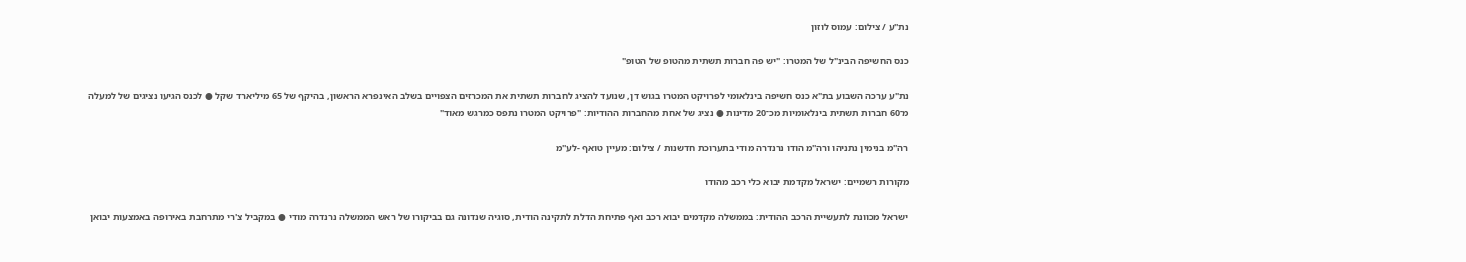נת''ע / צילום: עמוס לוזון

כנס החשיפה הבינ"ל של המטרו: "יש פה חברות תשתית מהטופ של הטופ"

נת"ע ערכה השבוע בת"א כנס חשיפה בינלאומי לפרויקט המטרו בגוש דן, שנועד להציג לחברות תשתית את המכרזים הצפויים בשלב האינפרא הראשון, בהיקף של 65 מיליארד שקל ● לכנס הגיעו נציגים של למעלה מ־60 חברות תשתית בינלאומיות מכ־20 מדינות ● נציג של אחת מהחברות ההודיות: "פרויקט המטרו נתפס כמרגש מאוד"

רה''מ בנימין נתניהו ורה''מ הודו נרנדרה מודי בתערוכת חדשנות / צילום: מעיין טואף -לע''מ

מקורות רשמיים: ישראל מקדמת יבוא כלי רכב מהודו

ישראל מכוונת לתעשיית הרכב ההודית: בממשלה מקדמים יבוא רכב ואף פתיחת הדלת לתקינה הודית, סוגיה שנדונה גם בביקורו של ראש הממשלה נרנדרה מודי ● במקביל צ'רי מתרחבת באירופה באמצעות יבואן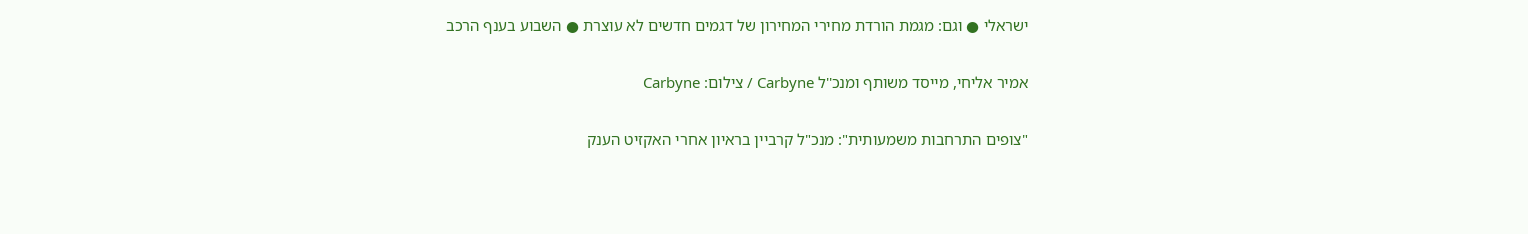ישראלי ● וגם: מגמת הורדת מחירי המחירון של דגמים חדשים לא עוצרת ● השבוע בענף הרכב

אמיר אליחי, מייסד משותף ומנכ''ל Carbyne / צילום: Carbyne

"צופים התרחבות משמעותית": מנכ"ל קרביין בראיון אחרי האקזיט הענק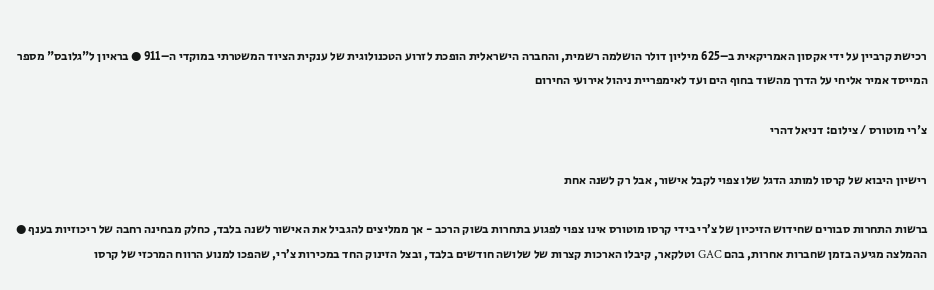רכישת קרביין על ידי אקסון האמריקאית ב–625 מיליון דולר הושלמה רשמית, והחברה הישראלית הופכת לזרוע הטכנולוגית של ענקית הציוד המשטרתי במוקדי ה–911 ● בראיון ל"גלובס" מספר המייסד אמיר אליחי על הדרך מהשוד בחוף הים ועד לאימפריית ניהול אירועי החירום

צ'רי מוטורס / צילום: דניאל דהרי

רישיון היבוא של קרסו למותג הדגל שלו צפוי לקבל אישור, אבל רק לשנה אחת

ברשות התחרות סבורים שחידוש הזיכיון של צ’רי בידי קרסו מוטורס אינו צפוי לפגוע בתחרות בשוק הרכב - אך ממליצים להגביל את האישור לשנה בלבד, כחלק מבחינה רחבה של ריכוזיות בענף ● ההמלצה מגיעה בזמן שחברות אחרות, בהם GAC וטלקאר, קיבלו הארכות קצרות של שלושה חודשים בלבד, ובצל הזינוק החד במכירות צ’רי, שהפכו למנוע הרווח המרכזי של קרסו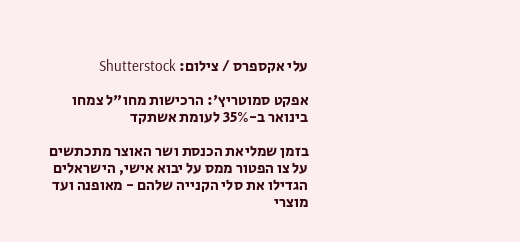עלי אקספרס / צילום: Shutterstock

אפקט סמוטריץ': הרכישות מחו"ל צמחו בינואר ב-35% לעומת אשתקד

בזמן שמליאת הכנסת ושר האוצר מתכתשים על צו הפטור ממס על יבוא אישי, הישראלים הגדילו את סלי הקנייה שלהם - מאופנה ועד מוצרי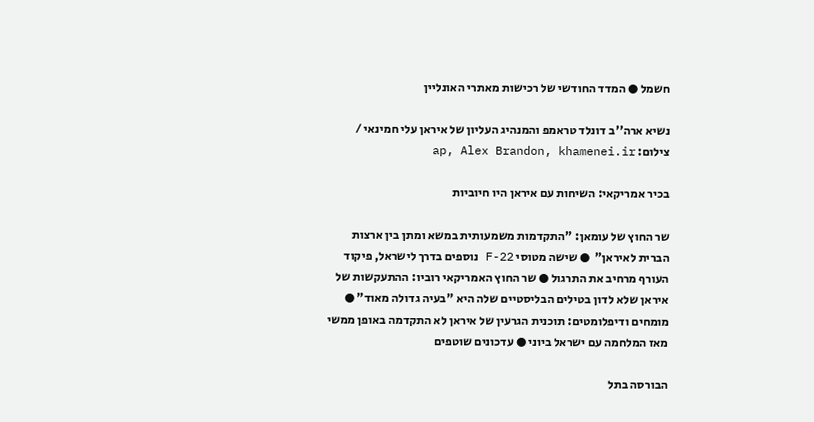חשמל ● המדד החודשי של רכישות מאתרי האונליין

נשיא ארה''ב דונלד טראמפ והמנהיג העליון של איראן עלי חמינאי / צילום: ap, Alex Brandon, khamenei.ir

בכיר אמריקאי: השיחות עם איראן היו חיוביות

שר החוץ של עומאן: "התקדמות משמעותית במשא ומתן בין ארצות הברית לאיראן"  ● שישה מטוסי F-22 נוספים בדרך לישראל, פיקוד העורף מרחיב את התרגול ● שר החוץ האמריקאי רוביו: ההתעקשות של איראן שלא לדון בטילים הבליסטיים שלה היא "בעיה גדולה מאוד" ● מומחים ודיפלומטים: תוכנית הגרעין של איראן לא התקדמה באופן ממשי מאז המלחמה עם ישראל ביוני ● עדכונים שוטפים

הבורסה בתל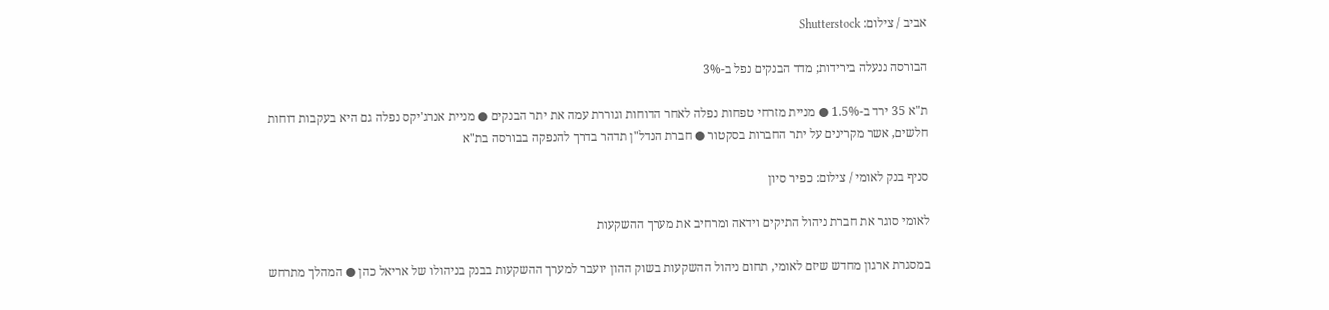אביב / צילום: Shutterstock

הבורסה ננעלה בירידות; מדד הבנקים נפל ב-3%

ת"א 35 ירד ב-1.5% ● מניית מזרחי טפחות נפלה לאחר הדוחות וגוררת עמה את יתר הבנקים ● מניית אנרג'יקס נפלה גם היא בעקבות דוחות חלשים, אשר מקרינים על יתר החברות בסקטור ● חברת הנדל"ן תדהר בדרך להנפקה בבורסה בת"א

סניף בנק לאומי / צילום: כפיר סיון

לאומי סוגר את חברת ניהול התיקים וידאה ומרחיב את מערך ההשקעות

במסגרת ארגון מחדש שיזם לאומי, תחום ניהול ההשקעות בשוק ההון יועבר למערך ההשקעות בבנק בניהולו של אריאל כהן ● המהלך מתרחש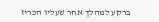ברקע למהלך אחר שעליו הכריז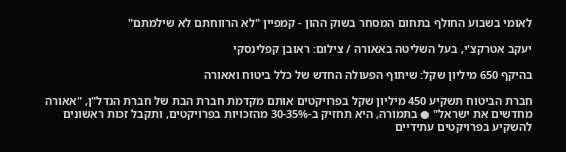לאומי בשבוע החולף בתחום המסחר בשוק ההון - קמפיין "לא הרווחתם לא שילמתם"

יעקב אטרקצ'י, בעל השליטה באאורה / צילום: ראובן קפלינסקי

בהיקף 650 מיליון שקל: שיתוף הפעולה החדש של כלל ביטוח ואאורה

חברת הביטוח תשקיע 450 מיליון שקל בפרויקטים אותם מקדמת חברת הבת של חברת הנדל"ן, "אאורה מחדשים את ישראל" ● בתמורה, היא תחזיק ב-30-35% מהזכויות בפרויקטים, ותקבל זכות ראשונים להשקיע בפרויקטים עתידיים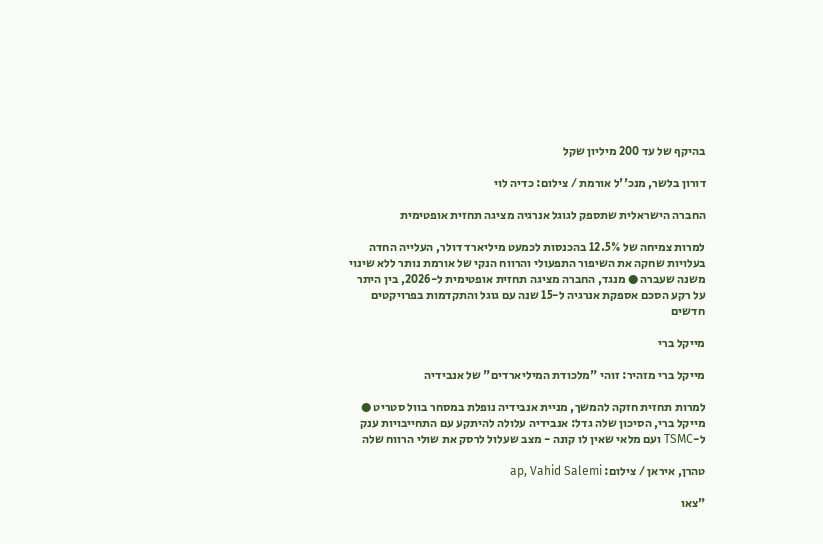בהיקף של עד 200 מיליון שקל

דורון בלשר, מנכ''ל אורמת / צילום: כדיה לוי

החברה הישראלית שתספק לגוגל אנרגיה מציגה תחזית אופטימית

למרות צמיחה של 12.5% בהכנסות לכמעט מיליארד דולר, העלייה החדה בעלויות שחקה את השיפור התפעולי והרווח הנקי של אורמת נותר ללא שינוי משנה שעברה ● מנגד, החברה מציגה תחזית אופטימית ל-2026, בין היתר על רקע הסכם אספקת אנרגיה ל-15 שנה עם גוגל והתקדמות בפרויקטים חדשים

מייקל ברי

מייקל ברי מזהיר: זוהי "מלכודת המיליארדים" של אנבידיה

למרות תחזית חזקה להמשך, מניית אנבידיה נופלת במסחר בוול סטריט ● מייקל ברי, הסיכון שלה גדל: אנבידיה עלולה להיתקע עם התחייבויות ענק ל-TSMC ועם מלאי שאין לו קונה - מצב שעלול לרסק את שולי הרווח שלה

טהרן, איראן / צילום: ap, Vahid Salemi

"צאו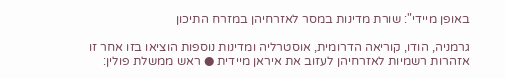באופן מיידי": שורת מדינות במסר לאזרחיהן במזרח התיכון

גרמניה, הודו, קוריאה הדרומית, אוסטרליה ומדינות נוספות הוציאו בזו אחר זו אזהרות רשמיות לאזרחיהן לעזוב את איראן מיידית ● ראש ממשלת פולין: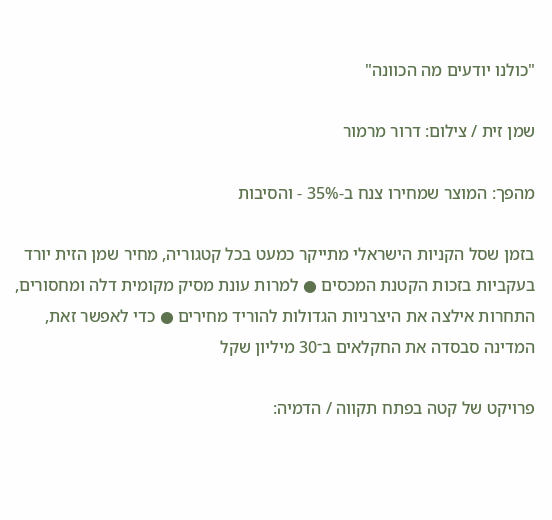"כולנו יודעים מה הכוונה"

שמן זית / צילום: דרור מרמור

מהפך: המוצר שמחירו צנח ב-35% - והסיבות

בזמן שסל הקניות הישראלי מתייקר כמעט בכל קטגוריה, מחיר שמן הזית יורד בעקביות בזכות הקטנת המכסים ● למרות עונת מסיק מקומית דלה ומחסורים, התחרות אילצה את היצרניות הגדולות להוריד מחירים ● כדי לאפשר זאת, המדינה סבסדה את החקלאים ב־30 מיליון שקל

פרויקט של קטה בפתח תקווה / הדמיה: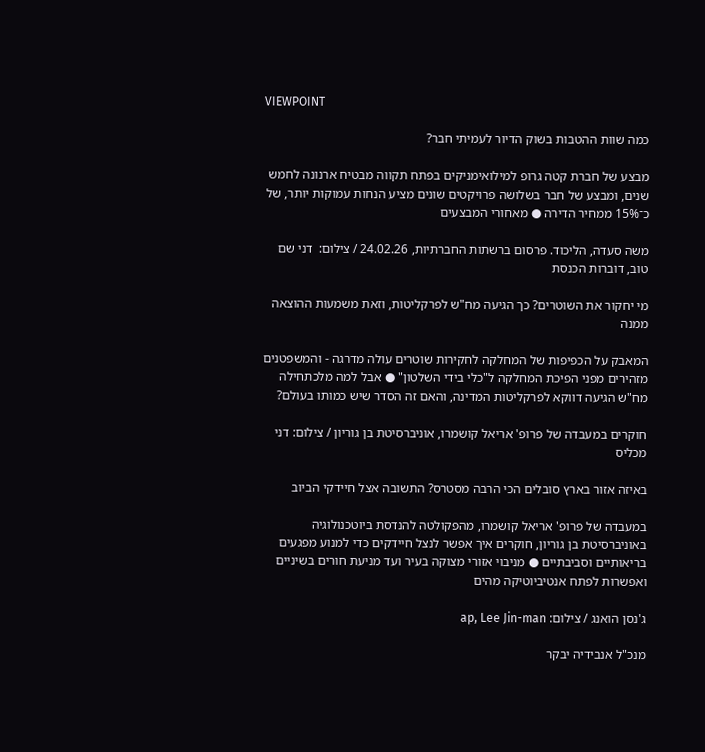VIEWPOINT

כמה שוות ההטבות בשוק הדיור לעמיתי חבר?

מבצע של חברת קטה גרופ למילואימניקים בפתח תקווה מבטיח ארנונה לחמש שנים, ומבצע של חבר בשלושה פרויקטים שונים מציע הנחות עמוקות יותר, של כ־15% ממחיר הדירה ● מאחורי המבצעים

משה סעדה, הליכוד. פרסום ברשתות החברתיות, 24.02.26 / צילום:  דני שם טוב, דוברות הכנסת

מי יחקור את השוטרים? כך הגיעה מח"ש לפרקליטות, וזאת משמעות ההוצאה ממנה

המאבק על הכפיפות של המחלקה לחקירות שוטרים עולה מדרגה - והמשפטנים מזהירים מפני הפיכת המחלקה ל"כלי בידי השלטון" ● אבל למה מלכתחילה מח"ש הגיעה דווקא לפרקליטות המדינה, והאם זה הסדר שיש כמותו בעולם?

חוקרים במעבדה של פרופ' אריאל קושמרו, אוניברסיטת בן גוריון / צילום: דני מכליס

באיזה אזור בארץ סובלים הכי הרבה מסטרס? התשובה אצל חיידקי הביוב

במעבדה של פרופ' אריאל קושמרו, מהפקולטה להנדסת ביוטכנולוגיה באוניברסיטת בן גוריון, חוקרים איך אפשר לנצל חיידקים כדי למנוע מפגעים בריאותיים וסביבתיים ● מניבוי אזורי מצוקה בעיר ועד מניעת חורים בשיניים ואפשרות לפתח אנטיביוטיקה מהים

ג'נסן הואנג / צילום: ap, Lee Jin-man

מנכ"ל אנבידיה יבקר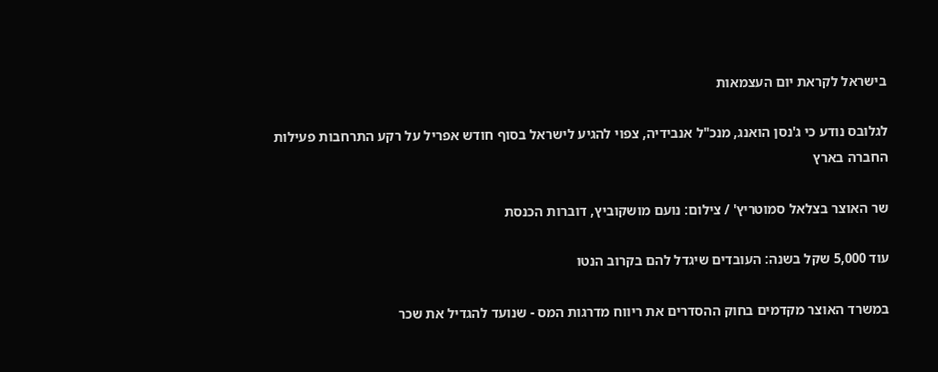בישראל לקראת יום העצמאות

לגלובס נודע כי ג'נסן הואנג, מנכ"ל אנבידיה, צפוי להגיע לישראל בסוף חודש אפריל על רקע התרחבות פעילות החברה בארץ

שר האוצר בצלאל סמוטריץ' / צילום: נועם מושקוביץ, דוברות הכנסת

עוד 5,000 שקל בשנה: העובדים שיגדל להם בקרוב הנטו

במשרד האוצר מקדמים בחוק ההסדרים את ריווח מדרגות המס - שנועד להגדיל את שכר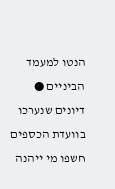הנטו למעמד הביניים ● דיונים שנערכו בוועדת הכספים חשפו מי ייהנה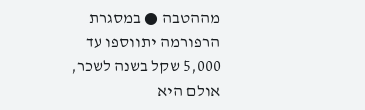מההטבה ● במסגרת הרפורמה יתווספו עד 5,000 שקל בשנה לשכר, אולם היא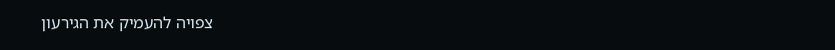צפויה להעמיק את הגירעון